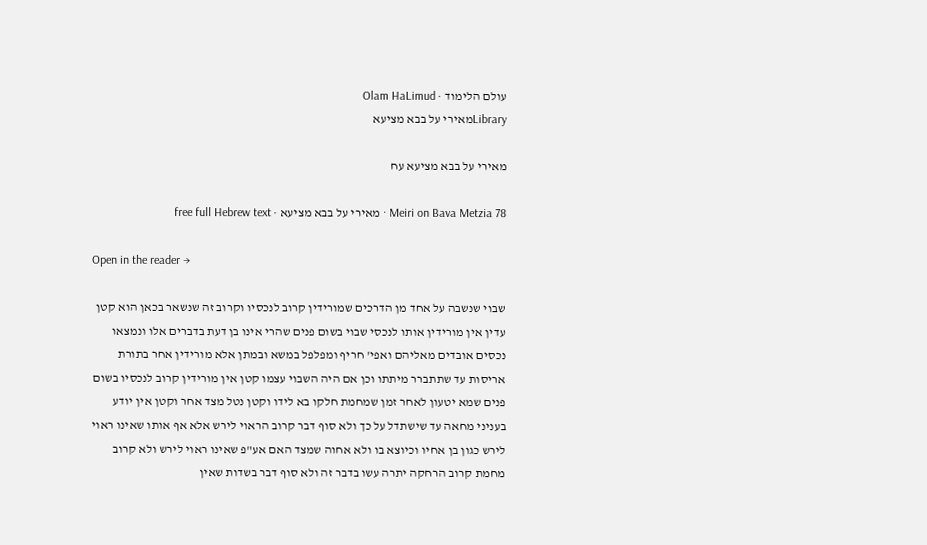עולם הלימוד · Olam HaLimud
Libraryמאירי על בבא מציעא

מאירי על בבא מציעא עח

Meiri on Bava Metzia 78 · מאירי על בבא מציעא · free full Hebrew text

Open in the reader →

שבוי שנשבה על אחד מן הדרכים שמורידין קרוב לנכסיו וקרוב זה שנשאר בכאן הוא קטן עדין אין מורידין אותו לנכסי שבוי בשום פנים שהרי אינו בן דעת בדברים אלו ונמצאו נכסים אובדים מאליהם ואפי' חריף ומפלפל במשא ובמתן אלא מורידין אחר בתורת אריסות עד שתתברר מיתתו וכן אם היה השבוי עצמו קטן אין מורידין קרוב לנכסיו בשום פנים שמא יטעון לאחר זמן שמחמת חלקו בא לידו וקטן נטל מצד אחר וקטן אין יודע בעניני מחאה עד שישתדל על כך ולא סוף דבר קרוב הראוי לירש אלא אף אותו שאינו ראוי לירש כגון בן אחיו וכיוצא בו ולא אחוה שמצד האם אע"פ שאינו ראוי לירש ולא קרוב מחמת קרוב הרחקה יתרה עשו בדבר זה ולא סוף דבר בשדות שאין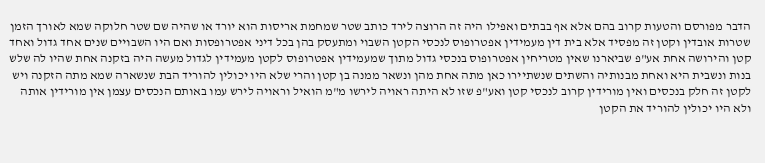הדבר מפורסם והטעות קרוב בהם אלא אף בבתים ואפילו היה זה הרוצה לירד כותב שטר שמחמת אריסות הוא יורד או שהיה שם שטר חלוקה שמא לאורך הזמן שטרות אובדין וקטן זה מפסיד אלא בית דין מעמידין אפטרופוס לנכסי הקטן השבוי ומתעסק בהן בכל דיני אפטרופסות ואם היו השבויים שנים אחד גדול ואחד קטן והירושה אחת אע"פ שביארנו שאין מטריחין אפטרופוס בנכסי גדול מתוך שמעמידין אפטרופוס לקטן מעמידין לגדול מעשה היה בזקנה אחת שהיו לה שלש בנות ונשבית היא ואחת מבנותיה והשתים שנשתיירו כאן מתה אחת מהן ונשאר ממנה בן קטן והרי שלא היו יכולין להוריד הבת שנשארה שמא מתה הזקנה ויש לקטן זה חלק בנכסים ואין מורידין קרוב לנכסי קטן ואע"פ שזו לא היתה ראויה לירשו מ"מ הואיל וראויה לירש עמו באותם הנכסים עצמן אין מורידין אותה ולא היו יכולין להוריד את הקטן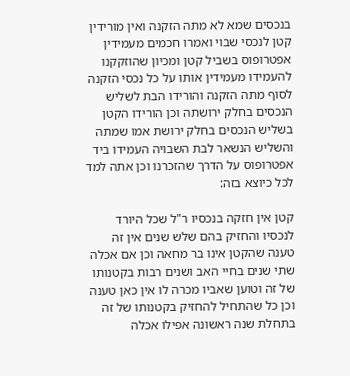בנכסים שמא לא מתה הזקנה ואין מורידין קטן לנכסי שבוי ואמרו חכמים מעמידין אפטרופוס בשביל קטן ומכיון שהוזקקנו להעמידו מעמידין אותו על כל נכסי הזקנה לסוף מתה הזקנה והורידו הבת לשליש הנכסים בחלק ירושתה וכן הורידו הקטן בשליש הנכסים בחלק ירושת אמו שמתה והשליש הנשאר לבת השבויה העמידו ביד אפטרופוס על הדרך שהזכרנו וכן אתה למד לכל כיוצא בזה:

קטן אין חזקה בנכסיו ר"ל שכל היורד לנכסיו והחזיק בהם שלש שנים אין זה טענה שהקטן אינו בר מחאה וכן אם אכלה שתי שנים בחיי האב ושנים רבות בקטנותו של זה וטוען שאביו מכרה לו אין כאן טענה וכן כל שהתחיל להחזיק בקטנותו של זה בתחלת שנה ראשונה אפילו אכלה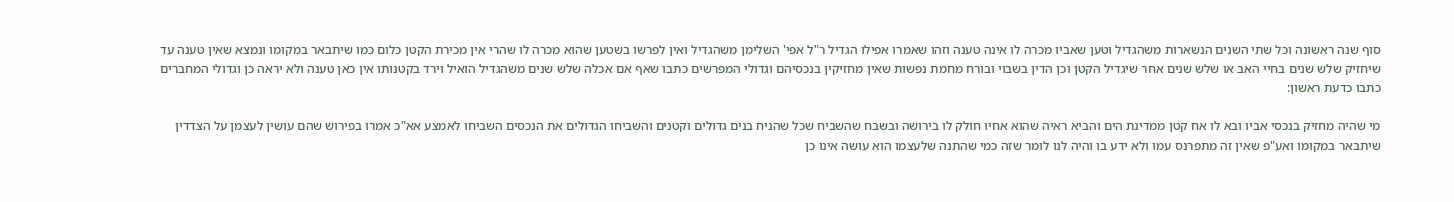סוף שנה ראשונה וכל שתי השנים הנשארות משהגדיל וטען שאביו מכרה לו אינה טענה וזהו שאמרו אפילו הגדיל ר"ל אפי' השלימן משהגדיל ואין לפרשו בשטען שהוא מכרה לו שהרי אין מכירת הקטן כלום כמו שיתבאר במקומו ונמצא שאין טענה עד שיחזיק שלש שנים בחיי האב או שלש שנים אחר שיגדיל הקטן וכן הדין בשבוי ובורח מחמת נפשות שאין מחזיקין בנכסיהם וגדולי המפרשים כתבו שאף אם אכלה שלש שנים משהגדיל הואיל וירד בקטנותו אין כאן טענה ולא יראה כן וגדולי המחברים כתבו כדעת ראשון:

מי שהיה מחזיק בנכסי אביו ובא לו אח קטן ממדינת הים והביא ראיה שהוא אחיו חולק לו בירושה ובשבח שהשביח שכל שהניח בנים גדולים וקטנים והשביחו הגדולים את הנכסים השביחו לאמצע אא"כ אמרו בפירוש שהם עושין לעצמן על הצדדין שיתבאר במקומו ואע"פ שאין זה מתפרנס עמו ולא ידע בו והיה לנו לומר שזה כמי שהתנה שלעצמו הוא עושה אינו כן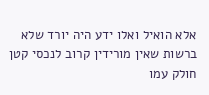אלא הואיל ואלו ידע היה יורד שלא ברשות שאין מורידין קרוב לנכסי קטן חולק עמו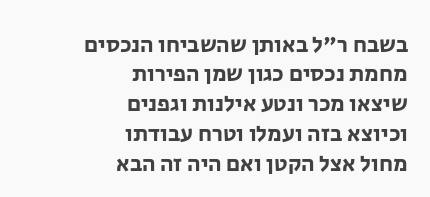בשבח ר"ל באותן שהשביחו הנכסים מחמת נכסים כגון שמן הפירות שיצאו מכר ונטע אילנות וגפנים וכיוצא בזה ועמלו וטרח עבודתו מחול אצל הקטן ואם היה זה הבא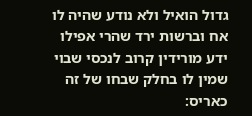גדול הואיל ולא נודע שהיה לו אח וברשות ירד שהרי אפילו ידע מורידין קרוב לנכסי שבוי שמין לו בחלק שבחו של זה כאריס: